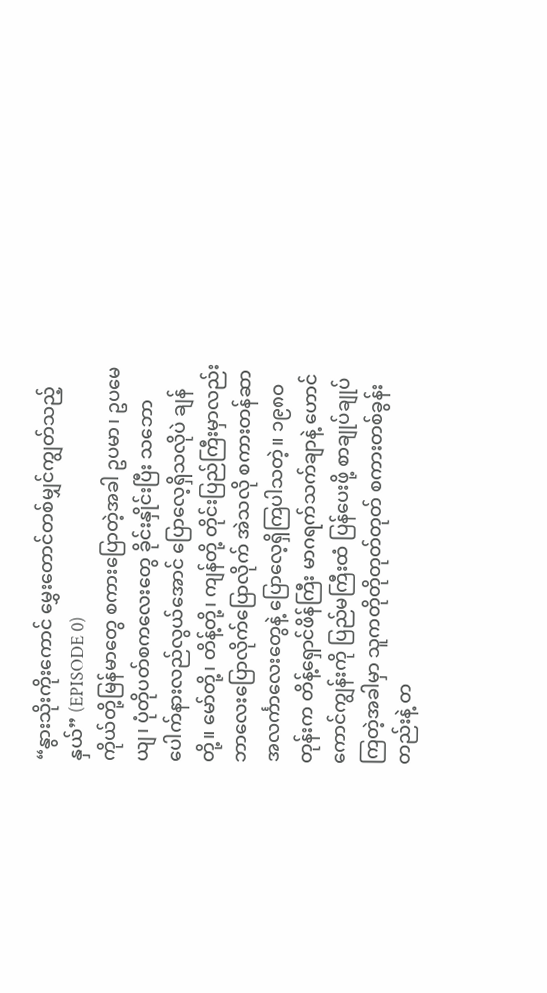“နွားသိုးကိုးကောင် မွှေးတောင်တစ်မျှင်ကျွတ်သည့်နှယ်” (EPISODE 0)
ကိုယ်တို့မြန်မာတွေ စကားပြောတဲ့အခါ ဥပမာ၊ ဥပမေယျ၊ ပုံတိုပတ်စကလေးတွေ ခိုင်းနှိုင်းပြီး သဘောပေါက်နားလည်လွယ်အောင် ပြောလေ့ရှိသလိုပဲ ချန်တို့။ မော်တို့၊ တိန့်တို့၊ ကျန်တို့ တိုင်းပြည်ကြီးမှာလည်း ဘာလေးပြောလိုက်ပြောလိုက် အဲသလို စကားတန်ဆာ အလင်္ကာလေးတွေနဲ့ ပြောလေ့ရှိကြပါသတဲ့။ ၁၉၈ဝ တုန်းက တိန့်ရှောင်ဖိန်ကြီး မာဂရက်သက်ချာနဲ့ ဟောင်ကောင်ကျွန်းကို ပြည်မကြီးထံ ပြန်ပေးဖို့ စာချုပ်ချုပ်ကြတဲ့အခါမှာ သူကတိုတိုတုတ်တုတ် စကားတစ်ခွန်းတည်းနဲ့ တ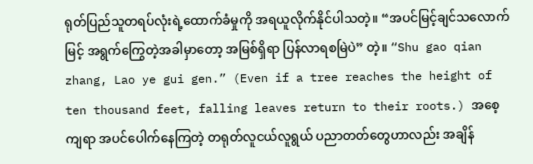ရုတ်ပြည်သူတရပ်လုံးရဲ့ထောက်ခံမှုကို အရယူလိုက်နိုင်ပါသတဲ့။ “အပင်မြင့်ချင်သလောက်မြင့် အရွက်ကြွေတဲ့အခါမှာတော့ အမြစ်ရှိရာ ပြန်လာရစမြဲပဲ” တဲ့။ “Shu gao qian zhang, Lao ye gui gen.” (Even if a tree reaches the height of ten thousand feet, falling leaves return to their roots.) အစေ့ကျရာ အပင်ပေါက်နေကြတဲ့ တရုတ်လူငယ်လူရွယ် ပညာတတ်တွေဟာလည်း အချိန်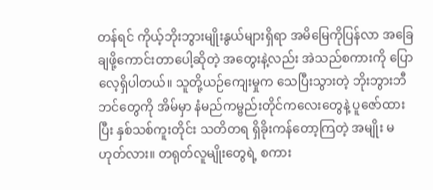တန်ရင် ကိုယ့်ဘိုးဘွားမျိုးနွယ်များရှိရာ အမိမြေကိုပြန်လာ အခြေချဖို့ကောင်းတာပေါ့ဆိုတဲ့ အတွေးနဲ့လည်း အဲသည်စကားကို ပြောလေ့ရှိပါတယ်။ သူတို့ယဉ်ကျေးမှုက သေပြီးသွားတဲ့ ဘိုးဘွားဘီဘင်တွေကို အိမ်မှာ နံမည်ကမ္ဗည်းတိုင်ကလေးတွေနဲ့ ပူဇော်ထားပြီး နှစ်သစ်ကူးတိုင်း သတိတရ ရှိခိုးကန်တော့ကြတဲ့ အမျိုး မဟုတ်လား။ တရုတ်လူမျိုးတွေရဲ့ စကား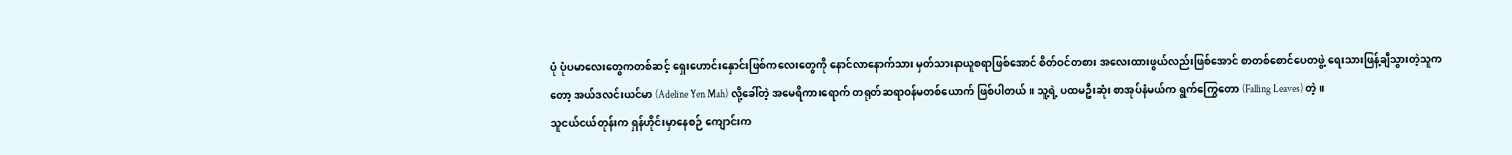ပုံ ပုံပမာလေးတွေကတစ်ဆင့် ရှေးဟောင်းနှောင်းဖြစ်ကလေးတွေကို နောင်လာနောက်သား မှတ်သားနာယူစရာဖြစ်အောင် စိတ်ဝင်တစား အလေးထားဖွယ်လည်းဖြစ်အောင် စာတစ်စောင်ပေတဖွဲ့ ရေးသားဖြန့်ချီသွားတဲ့သူကတော့ အယ်ဒလင်းယင်မာ (Adeline Yen Mah) လို့ခေါ်တဲ့ အမေရိကားရောက် တရုတ်ဆရာဝန်မတစ်ယောက် ဖြစ်ပါတယ်။ သူ့ရဲ့ ပထမဦးဆုံး စာအုပ်နံမယ်က ရွက်ကြွေတော (Falling Leaves) တဲ့။
သူငယ်ငယ်တုန်းက ရှန်ဟိုင်းမှာနေစဉ် ကျောင်းက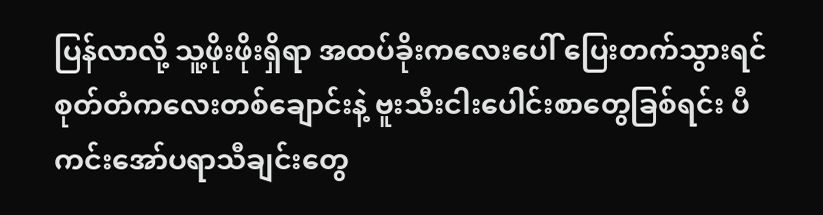ပြန်လာလို့ သူ့ဖိုးဖိုးရှိရာ အထပ်ခိုးကလေးပေါ် ပြေးတက်သွားရင် စုတ်တံကလေးတစ်ချောင်းနဲ့ ဗူးသီးငါးပေါင်းစာတွေခြစ်ရင်း ပီကင်းအော်ပရာသီချင်းတွေ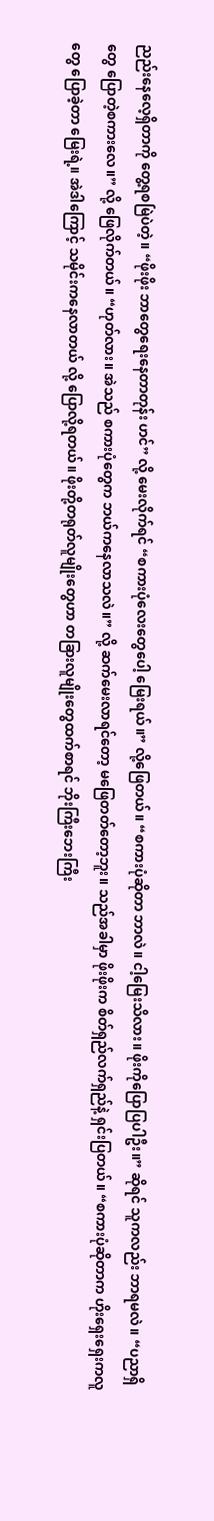ညည်းနေလေ့ရှိတာကို တွေ့ရစမြဲပဲတဲ့။ “ဖိုးဖိုး ဘာတွေရေးနေတာတုန်း ဟင်” လို့ မေးလိုက်ရင် “စကားပုံလေးတွေပေါ့ မြေးရယ်။” လို့ဖြေတယ်။ “စကားပုံဆိုတာ ဘာလဲ။ ငါ့မြေးသိလား။ ဖိုးကိုပြောပြပါဦး။” ဆိုရင် သူကလည်း ဘာရမလဲ။ “ပညာရှိတွေ ပြောတဲ့စကားလေ။” လို့ ဖြေလိုက်တယ်။ “ဟုတ်လား။ အဲသည် စကားပုံတွေက ဘယ်ကနေလာသလဲ။” လို့ ဆက်မေးလာရင်တော့ မဖြေတတ်တော့ဘူး။ သည်အခါမှာ ဖိုးဖိုးက စိတ်ရှည်လက်ရှည်နဲ့ ရှင်းပြတယ်။ “စကားပုံဆိုတာက ဟိုးရှေးရှေးကလူတွေ ပြောခဲ့တာ မြေးရဲ့။ အဲဒါကြောင့် သမိုင်းကနေလာတယ် လို့ ပြောလို့ရတယ်။ ဖိုးတို့တရုတ်လူမျိုးတွေဟာ တခြားလူမျိုးတွေထက်စာရင် ဘိုးကြီးဘေးကြီး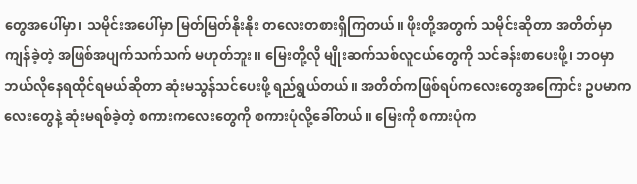တွေအပေါ်မှာ၊ သမိုင်းအပေါ်မှာ မြတ်မြတ်နိုးနိုး တလေးတစားရှိကြတယ်။ ဖိုးတို့အတွက် သမိုင်းဆိုတာ အတိတ်မှာ ကျန်ခဲ့တဲ့ အဖြစ်အပျက်သက်သက် မဟုတ်ဘူး။ မြေးတို့လို မျိုးဆက်သစ်လူငယ်တွေကို သင်ခန်းစာပေးဖို့၊ ဘဝမှာ ဘယ်လိုနေရထိုင်ရမယ်ဆိုတာ ဆုံးမသွန်သင်ပေးဖို့ ရည်ရွယ်တယ်။ အတိတ်ကဖြစ်ရပ်ကလေးတွေအကြောင်း ဥပမာကလေးတွေနဲ့ ဆုံးမရစ်ခဲ့တဲ့ စကားကလေးတွေကို စကားပုံလို့ခေါ်တယ်။ မြေးကို စကားပုံက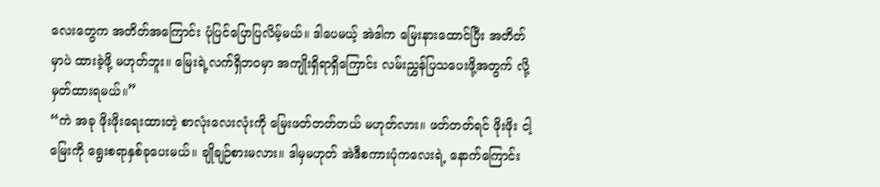လေးတွေက အတိတ်အကြောင်း ပုံပြင်ပြောပြလိမ့်မယ်။ ဒါပေမယ့် အဲဒါက မြေးနားထောင်ပြီး အတိတ်မှာပဲ ထားခဲ့ဖို့ မဟုတ်ဘူး။ မြေးရဲ့လက်ရှိဘဝမှာ အကျိုးရှိရာရှိကြောင်း လမ်းညွှန်ပြသပေးဖို့အတွက် လို့ မှတ်ထားရမယ်။”
“ကဲ အခု ဖိုးဖိုးရေးထားတဲ့ စာလုံးလေးလုံးကို မြေးဖတ်တတ်တယ် မဟုတ်လား။ ဖတ်တတ်ရင် ဖိုးဖိုး ငါ့မြေးကို ရွေးစရာနှစ်ခုပေးမယ်။ ချိုချဉ်စားမလား။ ဒါမှမဟုတ် အဲဒီစကားပုံကလေးရဲ့ နောက်ကြောင်း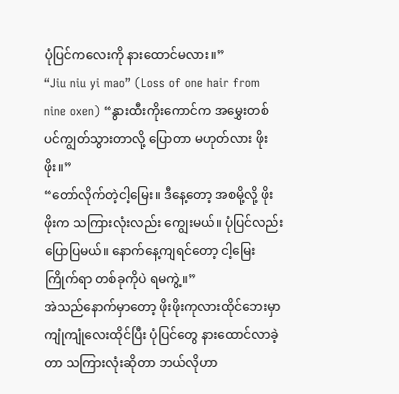ပုံပြင်ကလေးကို နားထောင်မလား။”
“Jiu niu yi mao” (Loss of one hair from nine oxen) “နွားထီးကိုးကောင်က အမွှေးတစ်ပင်ကျွတ်သွားတာလို့ ပြောတာ မဟုတ်လား ဖိုးဖိုး။”
“တော်လိုက်တဲ့ငါ့မြေး။ ဒီနေ့တော့ အစမို့လို့ ဖိုးဖိုးက သကြားလုံးလည်း ကျွေးမယ်။ ပုံပြင်လည်း ပြောပြမယ်။ နောက်နေ့ကျရင်တော့ ငါ့မြေးကြိုက်ရာ တစ်ခုကိုပဲ ရမကွဲ့။”
အဲသည်နောက်မှာတော့ ဖိုးဖိုးကုလားထိုင်ဘေးမှာ ကျုံကျုံလေးထိုင်ပြီး ပုံပြင်တွေ နားထောင်လာခဲ့တာ သကြားလုံးဆိုတာ ဘယ်လိုဟာ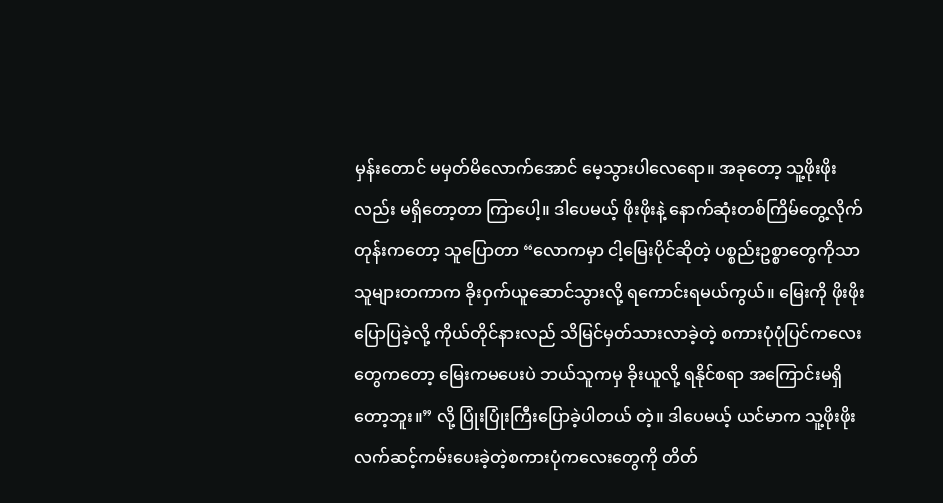မှန်းတောင် မမှတ်မိလောက်အောင် မေ့သွားပါလေရော။ အခုတော့ သူ့ဖိုးဖိုးလည်း မရှိတော့တာ ကြာပေါ့။ ဒါပေမယ့် ဖိုးဖိုးနဲ့ နောက်ဆုံးတစ်ကြိမ်တွေ့လိုက်တုန်းကတော့ သူပြောတာ “လောကမှာ ငါ့မြေးပိုင်ဆိုတဲ့ ပစ္စည်းဥစ္စာတွေကိုသာ သူများတကာက ခိုးဝှက်ယူဆောင်သွားလို့ ရကောင်းရမယ်ကွယ်။ မြေးကို ဖိုးဖိုးပြောပြခဲ့လို့ ကိုယ်တိုင်နားလည် သိမြင်မှတ်သားလာခဲ့တဲ့ စကားပုံပုံပြင်ကလေးတွေကတော့ မြေးကမပေးပဲ ဘယ်သူကမှ ခိုးယူလို့ ရနိုင်စရာ အကြောင်းမရှိတော့ဘူး။” လို့ ပြုံးပြုံးကြီးပြောခဲ့ပါတယ် တဲ့။ ဒါပေမယ့် ယင်မာက သူ့ဖိုးဖိုး လက်ဆင့်ကမ်းပေးခဲ့တဲ့စကားပုံကလေးတွေကို တိတ်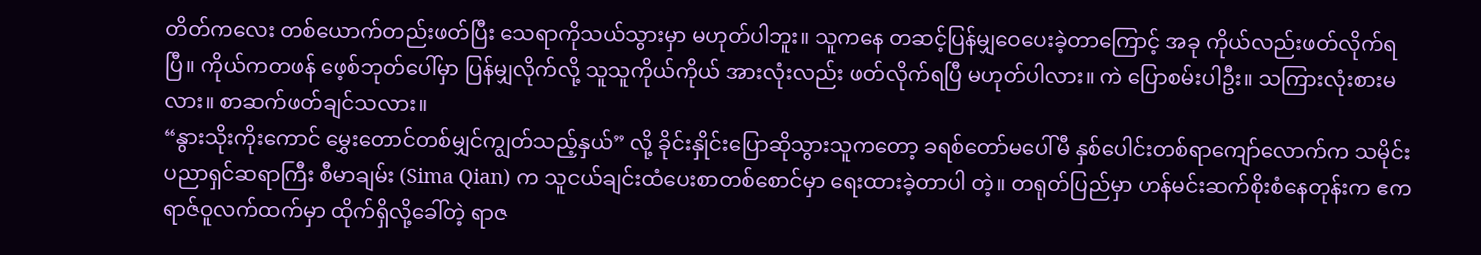တိတ်ကလေး တစ်ယောက်တည်းဖတ်ပြီး သေရာကိုသယ်သွားမှာ မဟုတ်ပါဘူး။ သူကနေ တဆင့်ပြန်မျှဝေပေးခဲ့တာကြောင့် အခု ကိုယ်လည်းဖတ်လိုက်ရပြီ။ ကိုယ်ကတဖန် ဖေ့စ်ဘုတ်ပေါ်မှာ ပြန်မျှလိုက်လို့ သူသူကိုယ်ကိုယ် အားလုံးလည်း ဖတ်လိုက်ရပြီ မဟုတ်ပါလား။ ကဲ ပြောစမ်းပါဦး။ သကြားလုံးစားမလား။ စာဆက်ဖတ်ချင်သလား။
“နွားသိုးကိုးကောင် မွှေးတောင်တစ်မျှင်ကျွတ်သည့်နှယ်” လို့ ခိုင်းနှိုင်းပြောဆိုသွားသူကတော့ ခရစ်တော်မပေါ်မီ နှစ်ပေါင်းတစ်ရာကျော်လောက်က သမိုင်းပညာရှင်ဆရာကြီး စီမာချမ်း (Sima Qian) က သူငယ်ချင်းထံပေးစာတစ်စောင်မှာ ရေးထားခဲ့တာပါ တဲ့။ တရုတ်ပြည်မှာ ဟန်မင်းဆက်စိုးစံနေတုန်းက ဧကရာဇ်ဝူလက်ထက်မှာ ထိုက်ရှိလို့ခေါ်တဲ့ ရာဇ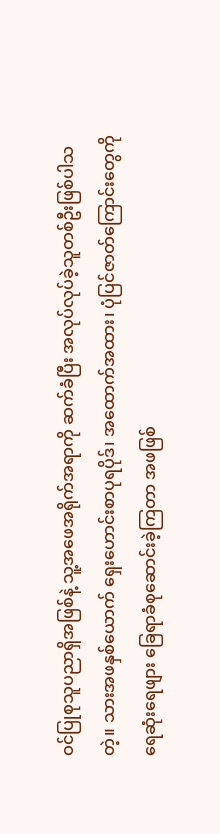ဝင်ပြုစုသူပညာရှိအဖြစ်နဲ့ သူ့အဖေအရိုက်အရာကို ဆက်ခံပြီး အလုပ်လုပ်ခဲ့သူတစ်ဦးဖြစ်ပါသတဲ့။ သားအဖနှစ်ယောက် ရှေးဟောင်းစာပုရပိုဒ်၊ အထောက်အထား၊ ပုံပြင်ဇာတ်ကြောင်းတွေကို ရေဆုံးရေဖျား ခြေရာခံစုဆောင်းခဲ့ကြတာ အဖဖြစ်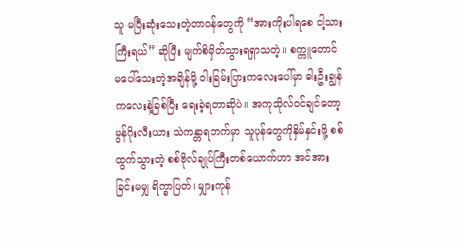သူ မပြီးဆုံးသေးတဲ့တာဝန်တွေကို “အားကိုးပါရစေ ငါ့သားကြီးရယ်” ဆိုပြီး မျက်စိမှိတ်သွားရရှာသတဲ့။ စက္ကူတောင် မပေါ်သေးတဲ့အချိန်မို့ ဝါးခြမ်းပြားကလေးပေါ်မှာ ဓါးဦးချွန်ကလေးနဲ့ခြစ်ပြီး ရေးခဲ့ရတာဆိုပဲ။ အကုသိုလ်ဝင်ချင်တော့ မွန်ဂိုးလီးယား သဲကန္တာရဘက်မှာ သူပုန်တွေကိုနှိမ်နှင်းဖို့ စစ်ထွက်သွားတဲ့ စစ်ဗိုလ်ချုပ်ကြီးတစ်ယောက်ဟာ အင်အားခြင်းမမျှ ရိက္ခာပြတ်၊ မျှားကုန်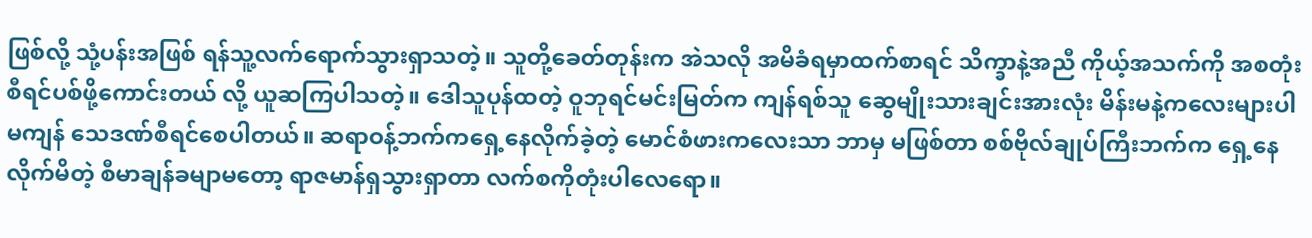ဖြစ်လို့ သုံ့ပန်းအဖြစ် ရန်သူ့လက်ရောက်သွားရှာသတဲ့။ သူတို့ခေတ်တုန်းက အဲသလို အမိခံရမှာထက်စာရင် သိက္ခာနဲ့အညီ ကိုယ့်အသက်ကို အစတုံးစီရင်ပစ်ဖို့ကောင်းတယ် လို့ ယူဆကြပါသတဲ့။ ဒေါသူပုန်ထတဲ့ ဝူဘုရင်မင်းမြတ်က ကျန်ရစ်သူ ဆွေမျိုးသားချင်းအားလုံး မိန်းမနဲ့ကလေးများပါမကျန် သေဒဏ်စီရင်စေပါတယ်။ ဆရာဝန့်ဘက်ကရှေ့နေလိုက်ခဲ့တဲ့ မောင်စံဖားကလေးသာ ဘာမှ မဖြစ်တာ စစ်ဗိုလ်ချုပ်ကြီးဘက်က ရှေ့နေလိုက်မိတဲ့ စီမာချန်ခမျာမတော့ ရာဇမာန်ရှသွားရှာတာ လက်စကိုတုံးပါလေရော။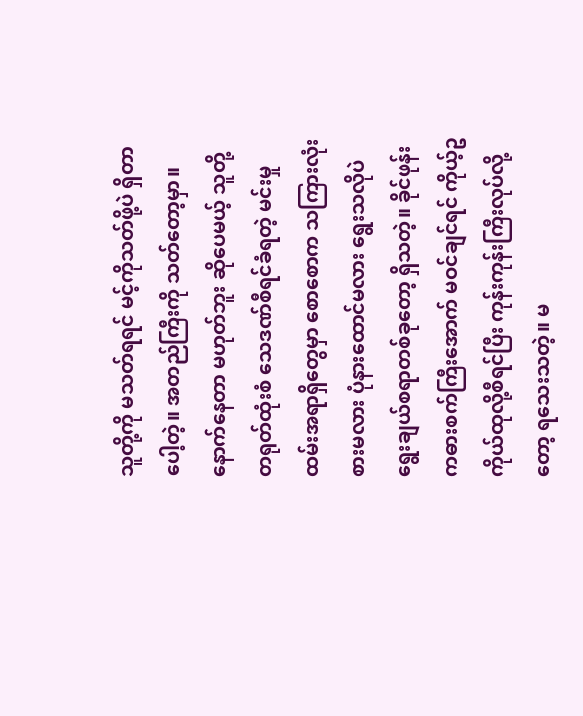သူတို့ကို မသတ်ရရင် မင့်ကိုသတ်ဖို့ပဲ ရှိတာပေါ့တဲ့။ အတည်ကြီးကို သတ်တော့မှာ။ နောက်နေတာ မဟုတ်ဘူး ဆိုပေမယ့် သူတို့တရုတ်ထုံးစံ သေဒဏ်စီရင်ခံရတဲ့ မင်းမှုထမ်းအရာရှိတွေမှာ စောစောက သကြားလုံးစားမလား ပုံနားထောင်မလား ရွေးသလိုပဲ ရွေးချယ်စရာတစ်ခုတော့ ရှိသတဲ့။ ခိုင်ဖုန်းကဓားစက်ကြီးအောက် မဝင်ချင်ရင် ကိုယ့်ဥကိုယ်ထုလို့စီရင်ပြီး ကုန်းကုန်းကြီးလုပ်လို့တော့ ရသေးသတဲ့။ မ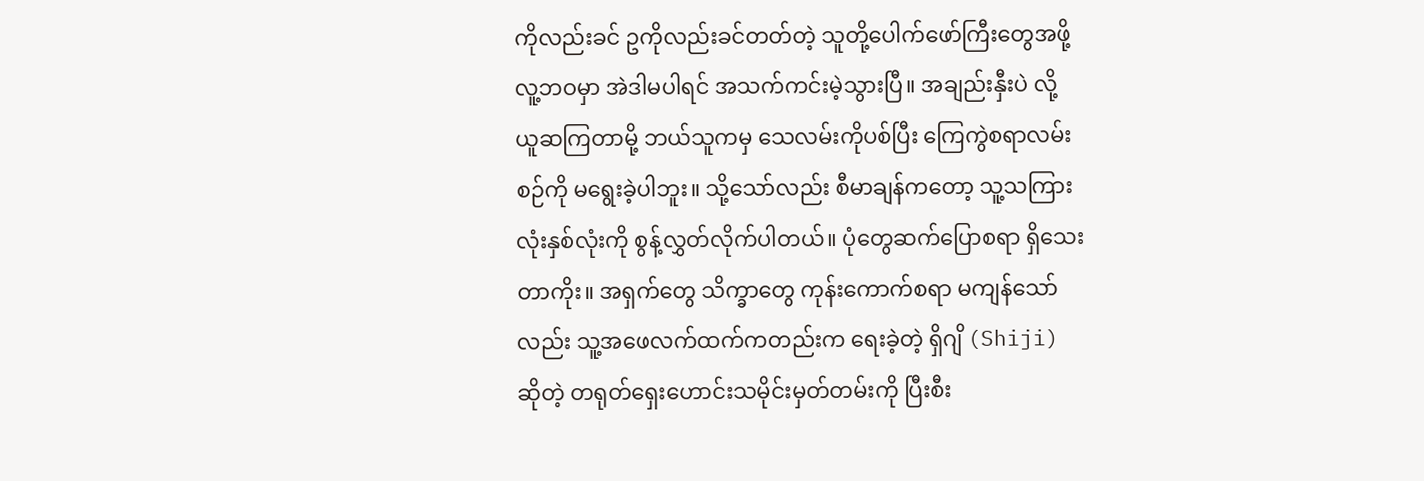ကိုလည်းခင် ဥကိုလည်းခင်တတ်တဲ့ သူတို့ပေါက်ဖော်ကြီးတွေအဖို့ လူ့ဘဝမှာ အဲဒါမပါရင် အသက်ကင်းမဲ့သွားပြီ။ အချည်းနှီးပဲ လို့ ယူဆကြတာမို့ ဘယ်သူကမှ သေလမ်းကိုပစ်ပြီး ကြေကွဲစရာလမ်းစဉ်ကို မရွေးခဲ့ပါဘူး။ သို့သော်လည်း စီမာချန်ကတော့ သူ့သကြားလုံးနှစ်လုံးကို စွန့်လွှတ်လိုက်ပါတယ်။ ပုံတွေဆက်ပြောစရာ ရှိသေးတာကိုး။ အရှက်တွေ သိက္ခာတွေ ကုန်းကောက်စရာ မကျန်သော်လည်း သူ့အဖေလက်ထက်ကတည်းက ရေးခဲ့တဲ့ ရှိဂျိ (Shiji) ဆိုတဲ့ တရုတ်ရှေးဟောင်းသမိုင်းမှတ်တမ်းကို ပြီးစီး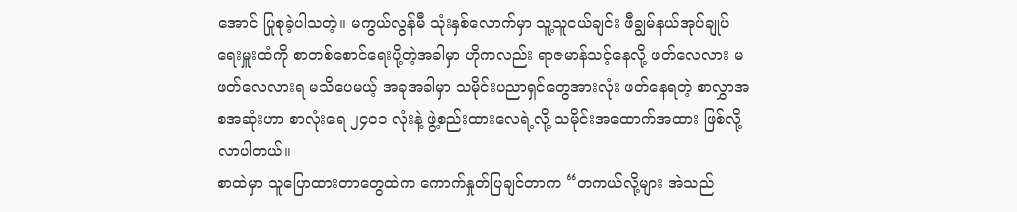အောင် ပြုစုခဲ့ပါသတဲ့။ မကွယ်လွန်မီ သုံးနှစ်လောက်မှာ သူ့သူငယ်ချင်း ဖီချွမ်နယ်အုပ်ချုပ်ရေးမှူးထံကို စာတစ်စောင်ရေးပို့တဲ့အခါမှာ ဟိုကလည်း ရာဇမာန်သင့်နေလို့ ဖတ်လေလား မဖတ်လေလားရ မသိပေမယ့် အခုအခါမှာ သမိုင်းပညာရှင်တွေအားလုံး ဖတ်နေရတဲ့ စာလွှာအစအဆုံးဟာ စာလုံးရေ ၂၄၀၁ လုံးနဲ့ ဖွဲ့စည်းထားလေရဲ့လို့ သမိုင်းအထောက်အထား ဖြစ်လို့လာပါတယ်။
စာထဲမှာ သူပြောထားတာတွေထဲက ကောက်နှုတ်ပြချင်တာက “တကယ်လို့များ အဲသည်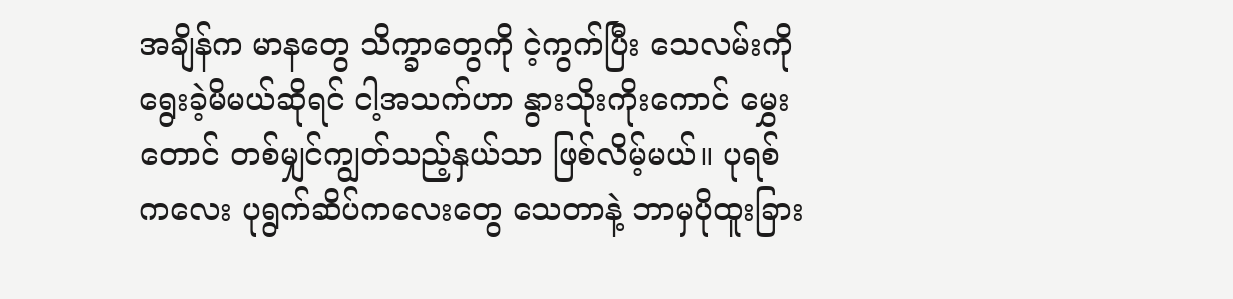အချိန်က မာနတွေ သိက္ခာတွေကို ငဲ့ကွက်ပြီး သေလမ်းကိုရွေးခဲ့မိမယ်ဆိုရင် ငါ့အသက်ဟာ နွားသိုးကိုးကောင် မွှေးတောင် တစ်မျှင်ကျွတ်သည့်နှယ်သာ ဖြစ်လိမ့်မယ်။ ပုရစ်ကလေး ပုရွက်ဆိပ်ကလေးတွေ သေတာနဲ့ ဘာမှပိုထူးခြား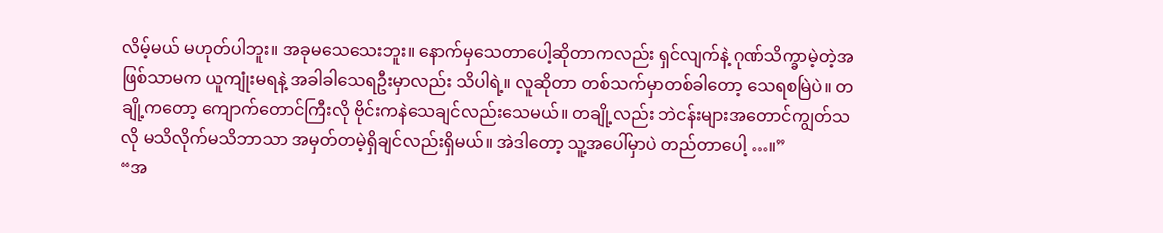လိမ့်မယ် မဟုတ်ပါဘူး။ အခုမသေသေးဘူး။ နောက်မှသေတာပေါ့ဆိုတာကလည်း ရှင်လျက်နဲ့ ဂုဏ်သိက္ခာမဲ့တဲ့အဖြစ်သာမက ယူကျုံးမရနဲ့ အခါခါသေရဦးမှာလည်း သိပါရဲ့။ လူဆိုတာ တစ်သက်မှာတစ်ခါတော့ သေရစမြဲပဲ။ တချို့ကတော့ ကျောက်တောင်ကြီးလို ဗိုင်းကနဲသေချင်လည်းသေမယ်။ တချို့လည်း ဘဲငန်းများအတောင်ကျွတ်သလို မသိလိုက်မသိဘာသာ အမှတ်တမဲ့ရှိချင်လည်းရှိမယ်။ အဲဒါတော့ သူ့အပေါ်မှာပဲ တည်တာပေါ့ …။”
“အ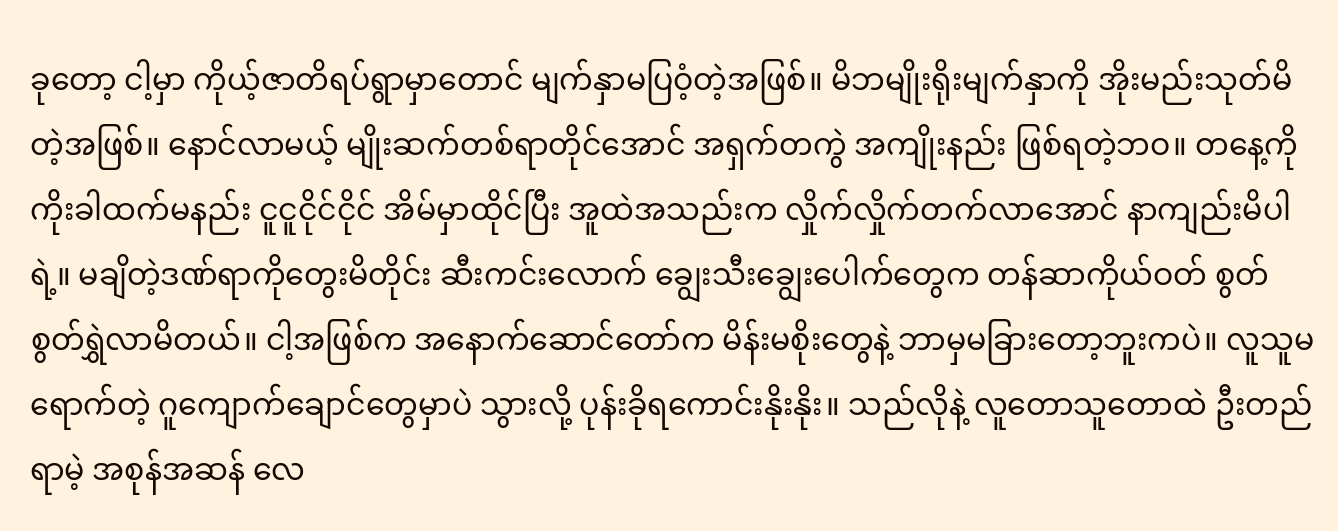ခုတော့ ငါ့မှာ ကိုယ့်ဇာတိရပ်ရွာမှာတောင် မျက်နှာမပြဝံ့တဲ့အဖြစ်။ မိဘမျိုးရိုးမျက်နှာကို အိုးမည်းသုတ်မိတဲ့အဖြစ်။ နောင်လာမယ့် မျိုးဆက်တစ်ရာတိုင်အောင် အရှက်တကွဲ အကျိုးနည်း ဖြစ်ရတဲ့ဘဝ။ တနေ့ကို ကိုးခါထက်မနည်း ငူငူငိုင်ငိုင် အိမ်မှာထိုင်ပြီး အူထဲအသည်းက လှိုက်လှိုက်တက်လာအောင် နာကျည်းမိပါရဲ့။ မချိတဲ့ဒဏ်ရာကိုတွေးမိတိုင်း ဆီးကင်းလောက် ချွေးသီးချွေးပေါက်တွေက တန်ဆာကိုယ်ဝတ် စွတ်စွတ်ရွှဲလာမိတယ်။ ငါ့အဖြစ်က အနောက်ဆောင်တော်က မိန်းမစိုးတွေနဲ့ ဘာမှမခြားတော့ဘူးကပဲ။ လူသူမရောက်တဲ့ ဂူကျောက်ချောင်တွေမှာပဲ သွားလို့ ပုန်းခိုရကောင်းနိုးနိုး။ သည်လိုနဲ့ လူတောသူတောထဲ ဦးတည်ရာမဲ့ အစုန်အဆန် လေ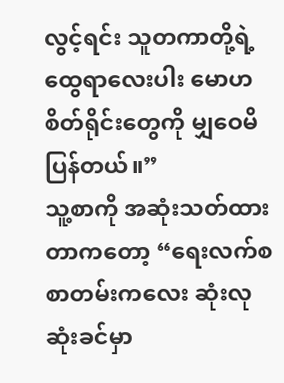လွင့်ရင်း သူတကာတို့ရဲ့ ထွေရာလေးပါး မောဟစိတ်ရိုင်းတွေကို မျှဝေမိပြန်တယ်။”
သူ့စာကို အဆုံးသတ်ထားတာကတော့ “ရေးလက်စ စာတမ်းကလေး ဆုံးလုဆုံးခင်မှာ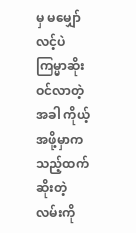မှ မမျှော်လင့်ပဲ ကြမ္မာဆိုးဝင်လာတဲ့အခါ ကိုယ့်အဖို့မှာက သည့်ထက်ဆိုးတဲ့လမ်းကို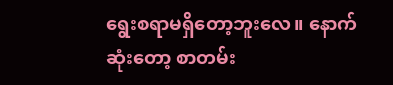ရွေးစရာမရှိတော့ဘူးလေ။ နောက်ဆုံးတော့ စာတမ်း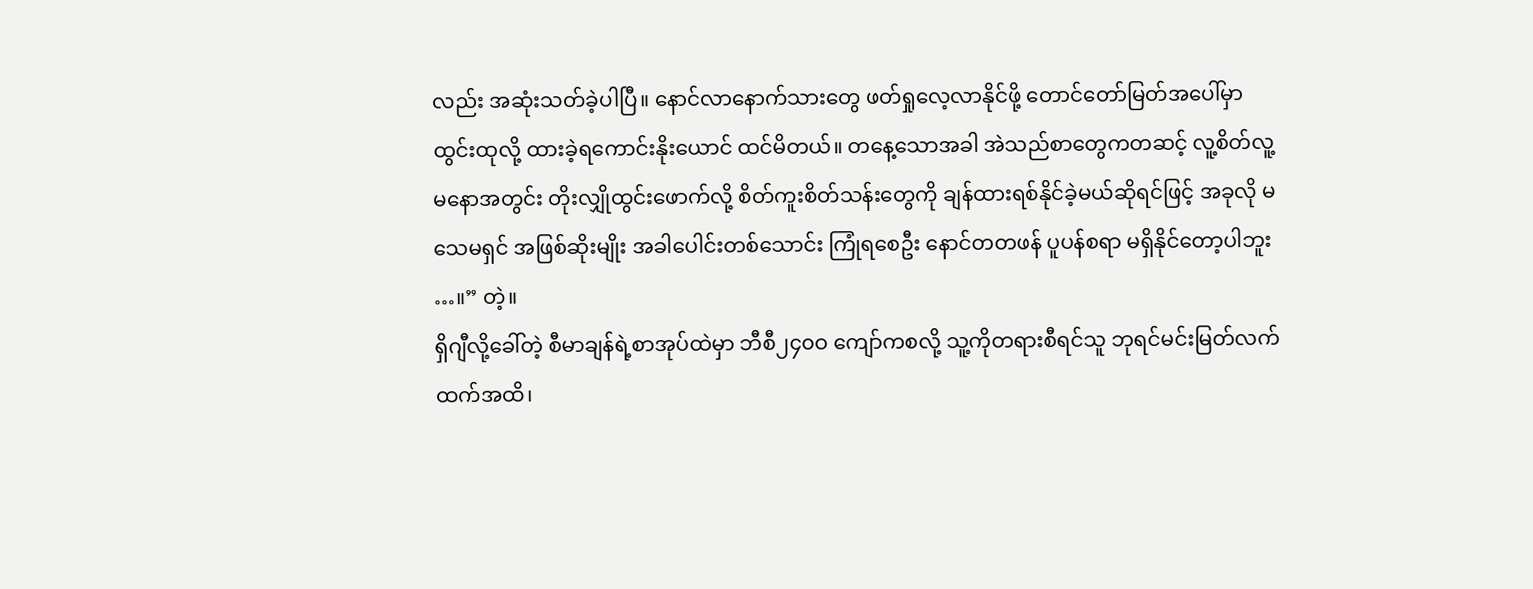လည်း အဆုံးသတ်ခဲ့ပါပြီ။ နောင်လာနောက်သားတွေ ဖတ်ရှုလေ့လာနိုင်ဖို့ တောင်တော်မြတ်အပေါ်မှာ ထွင်းထုလို့ ထားခဲ့ရကောင်းနိုးယောင် ထင်မိတယ်။ တနေ့သောအခါ အဲသည်စာတွေကတဆင့် လူ့စိတ်လူ့မနောအတွင်း တိုးလျှိုထွင်းဖောက်လို့ စိတ်ကူးစိတ်သန်းတွေကို ချန်ထားရစ်နိုင်ခဲ့မယ်ဆိုရင်ဖြင့် အခုလို မသေမရှင် အဖြစ်ဆိုးမျိုး အခါပေါင်းတစ်သောင်း ကြုံရစေဦး နောင်တတဖန် ပူပန်စရာ မရှိနိုင်တော့ပါဘူး …။” တဲ့။
ရှိဂျီလို့ခေါ်တဲ့ စီမာချန်ရဲ့စာအုပ်ထဲမှာ ဘီစီ၂၄၀ဝ ကျော်ကစလို့ သူ့ကိုတရားစီရင်သူ ဘုရင်မင်းမြတ်လက်ထက်အထိ၊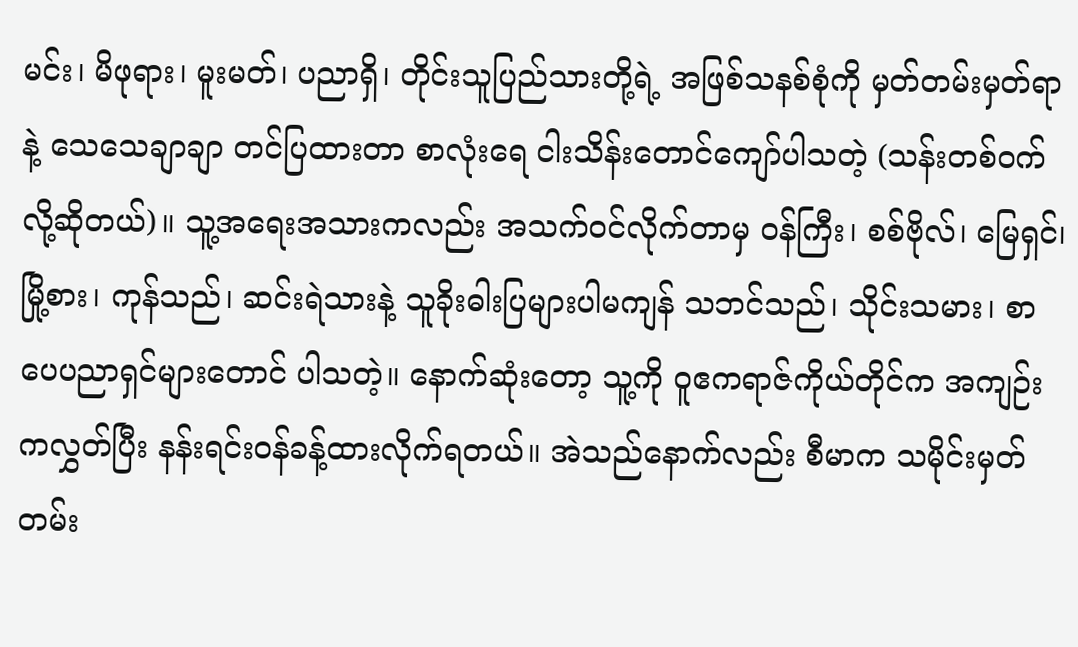မင်း၊ မိဖုရား၊ မူးမတ်၊ ပညာရှိ၊ တိုင်းသူပြည်သားတို့ရဲ့ အဖြစ်သနစ်စုံကို မှတ်တမ်းမှတ်ရာနဲ့ သေသေချာချာ တင်ပြထားတာ စာလုံးရေ ငါးသိန်းတောင်ကျော်ပါသတဲ့ (သန်းတစ်ဝက် လို့ဆိုတယ်)။ သူ့အရေးအသားကလည်း အသက်ဝင်လိုက်တာမှ ဝန်ကြီး၊ စစ်ဗိုလ်၊ မြေရှင်၊ မြို့စား၊ ကုန်သည်၊ ဆင်းရဲသားနဲ့ သူခိုးဓါးပြများပါမကျန် သဘင်သည်၊ သိုင်းသမား၊ စာပေပညာရှင်များတောင် ပါသတဲ့။ နောက်ဆုံးတော့ သူ့ကို ဝူဧကရာဇ်ကိုယ်တိုင်က အကျဉ်းကလွှတ်ပြီး နန်းရင်းဝန်ခန့်ထားလိုက်ရတယ်။ အဲသည်နောက်လည်း စီမာက သမိုင်းမှတ်တမ်း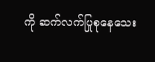ကို ဆက်လက်ပြုစုနေသေး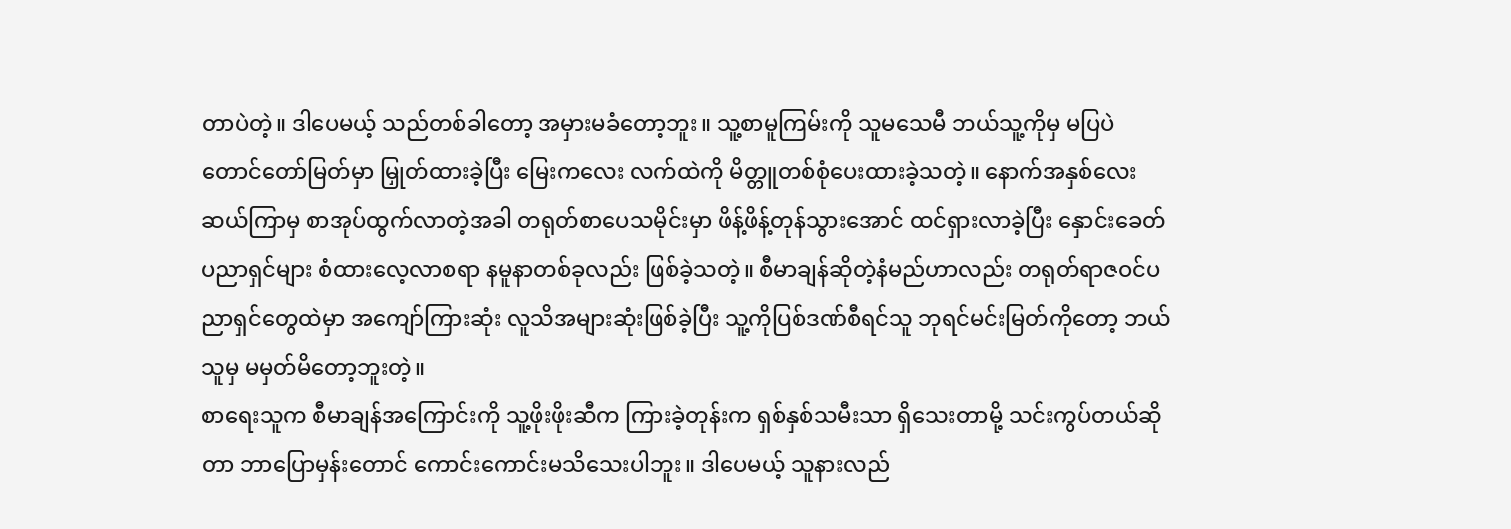တာပဲတဲ့။ ဒါပေမယ့် သည်တစ်ခါတော့ အမှားမခံတော့ဘူး။ သူ့စာမူကြမ်းကို သူမသေမီ ဘယ်သူ့ကိုမှ မပြပဲ တောင်တော်မြတ်မှာ မြှုတ်ထားခဲ့ပြီး မြေးကလေး လက်ထဲကို မိတ္တူတစ်စုံပေးထားခဲ့သတဲ့။ နောက်အနှစ်လေးဆယ်ကြာမှ စာအုပ်ထွက်လာတဲ့အခါ တရုတ်စာပေသမိုင်းမှာ ဖိန့်ဖိန့်တုန်သွားအောင် ထင်ရှားလာခဲ့ပြီး နှောင်းခေတ်ပညာရှင်များ စံထားလေ့လာစရာ နမူနာတစ်ခုလည်း ဖြစ်ခဲ့သတဲ့။ စီမာချန်ဆိုတဲ့နံမည်ဟာလည်း တရုတ်ရာဇဝင်ပညာရှင်တွေထဲမှာ အကျော်ကြားဆုံး လူသိအများဆုံးဖြစ်ခဲ့ပြီး သူ့ကိုပြစ်ဒဏ်စီရင်သူ ဘုရင်မင်းမြတ်ကိုတော့ ဘယ်သူမှ မမှတ်မိတော့ဘူးတဲ့။
စာရေးသူက စီမာချန်အကြောင်းကို သူ့ဖိုးဖိုးဆီက ကြားခဲ့တုန်းက ရှစ်နှစ်သမီးသာ ရှိသေးတာမို့ သင်းကွပ်တယ်ဆိုတာ ဘာပြောမှန်းတောင် ကောင်းကောင်းမသိသေးပါဘူး။ ဒါပေမယ့် သူနားလည်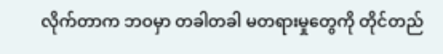လိုက်တာက ဘဝမှာ တခါတခါ မတရားမှုတွေကို တိုင်တည်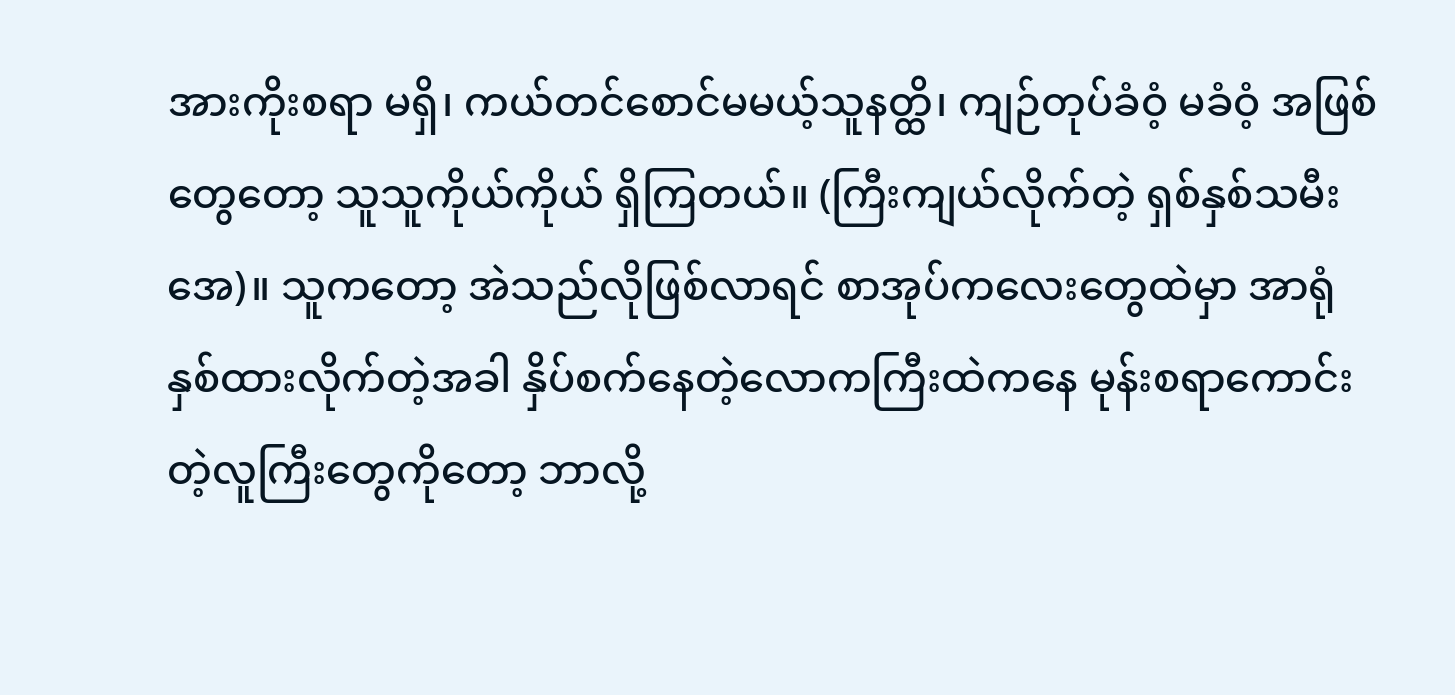အားကိုးစရာ မရှိ၊ ကယ်တင်စောင်မမယ့်သူနတ္ထိ၊ ကျဉ်တုပ်ခံဝံ့ မခံဝံ့ အဖြစ်တွေတော့ သူသူကိုယ်ကိုယ် ရှိကြတယ်။ (ကြီးကျယ်လိုက်တဲ့ ရှစ်နှစ်သမီးအေ)။ သူကတော့ အဲသည်လိုဖြစ်လာရင် စာအုပ်ကလေးတွေထဲမှာ အာရုံနှစ်ထားလိုက်တဲ့အခါ နှိပ်စက်နေတဲ့လောကကြီးထဲကနေ မုန်းစရာကောင်းတဲ့လူကြီးတွေကိုတော့ ဘာလို့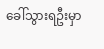ခေါ်သွားရဦးမှာ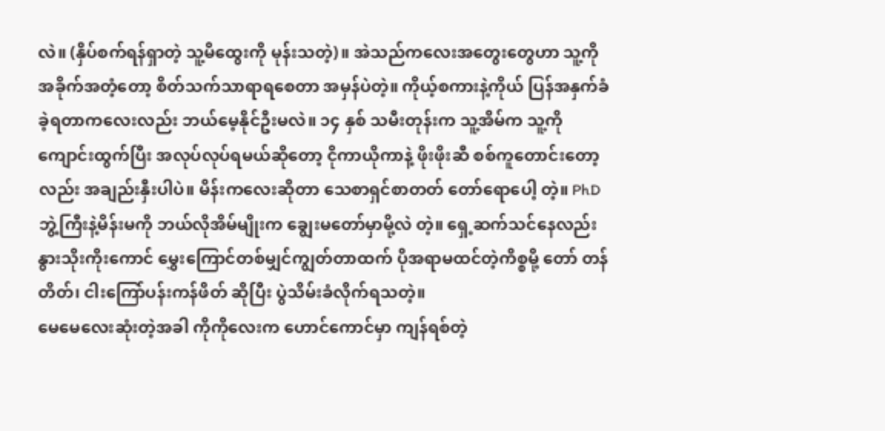လဲ။ (နှိပ်စက်ရန်ရှာတဲ့ သူ့မိထွေးကို မုန်းသတဲ့)။ အဲသည်ကလေးအတွေးတွေဟာ သူ့ကို အခိုက်အတံ့တော့ စိတ်သက်သာရာရစေတာ အမှန်ပဲတဲ့။ ကိုယ့်စကားနဲ့ကိုယ် ပြန်အနှက်ခံခဲ့ရတာကလေးလည်း ဘယ်မေ့နိုင်ဦးမလဲ။ ၁၄ နှစ် သမီးတုန်းက သူ့အိမ်က သူ့ကိုကျောင်းထွက်ပြီး အလုပ်လုပ်ရမယ်ဆိုတော့ ငိုကာယိုကာနဲ့ ဖိုးဖိုးဆီ စစ်ကူတောင်းတော့လည်း အချည်းနှီးပါပဲ။ မိန်းကလေးဆိုတာ သေစာရှင်စာတတ် တော်ရောပေါ့ တဲ့။ PhDဘွဲ့ကြီးနဲ့မိန်းမကို ဘယ်လိုအိမ်မျိုးက ချွေးမတော်မှာမို့လဲ တဲ့။ ရှေ့ဆက်သင်နေလည်း နွားသိုးကိုးကောင် မွှေးကြောင်တစ်မျှင်ကျွတ်တာထက် ပိုအရာမထင်တဲ့ကိစ္စမို့ တော် တန် တိတ်၊ ငါးကြော်ပန်းကန်ဖိတ် ဆိုပြီး ပွဲသိမ်းခံလိုက်ရသတဲ့။
မေမေလေးဆုံးတဲ့အခါ ကိုကိုလေးက ဟောင်ကောင်မှာ ကျန်ရစ်တဲ့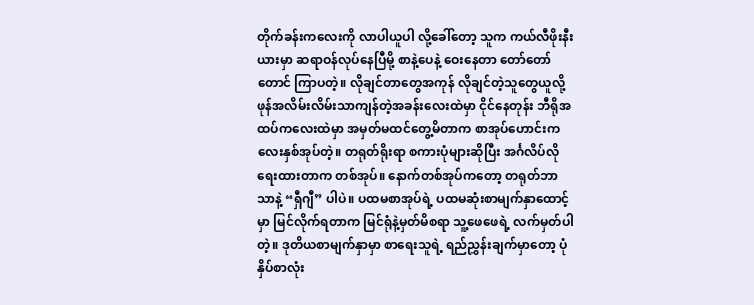တိုက်ခန်းကလေးကို လာပါယူပါ လို့ခေါ်တော့ သူက ကယ်လီဖိုးနီးယားမှာ ဆရာဝန်လုပ်နေပြီမို့ စာနဲ့ပေနဲ့ ဝေးနေတာ တော်တော်တောင် ကြာပတဲ့။ လိုချင်တာတွေအကုန် လိုချင်တဲ့သူတွေယူလို့ ဖုန်အလိမ်းလိမ်းသာကျန်တဲ့အခန်းလေးထဲမှာ ငိုင်နေတုန်း ဘီရိုအထပ်ကလေးထဲမှာ အမှတ်မထင်တွေ့မိတာက စာအုပ်ဟောင်းကလေးနှစ်အုပ်တဲ့။ တရုတ်ရိုးရာ စကားပုံများဆိုပြီး အင်္ဂလိပ်လိုရေးထားတာက တစ်အုပ်။ နောက်တစ်အုပ်ကတော့ တရုတ်ဘာသာနဲ့ “ရှီဂျီ” ပါပဲ။ ပထမစာအုပ်ရဲ့ ပထမဆုံးစာမျက်နှာထောင့်မှာ မြင်လိုက်ရတာက မြင်ရုံနဲ့မှတ်မိစရာ သူ့ဖေဖေရဲ့ လက်မှတ်ပါတဲ့။ ဒုတိယစာမျက်နှာမှာ စာရေးသူရဲ့ ရည်ညွှန်းချက်မှာတော့ ပုံနှိပ်စာလုံး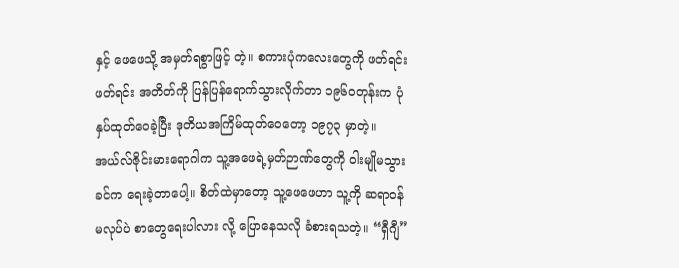နှင့် ဖေဖေသို့ အမှတ်ရစွာဖြင့် တဲ့။ စကားပုံကလေးတွေကို ဖတ်ရင်းဖတ်ရင်း အတိတ်ကို ပြန်ပြန်ရောက်သွားလိုက်တာ ၁၉၆ဝတုန်းက ပုံနှပ်ထုတ်ဝေခဲ့ပြီး ဒုတိယအကြိမ်ထုတ်ဝေတော့ ၁၉၇၃ မှာတဲ့။ အယ်လ်ဇိုင်းမားရောဂါက သူ့အဖေရဲ့မှတ်ဉာဏ်တွေကို ဝါးမျိုမသွားခင်က ရေးခဲ့တာပေါ့။ စိတ်ထဲမှာတော့ သူ့ဖေဖေဟာ သူ့ကို ဆရာဝန်မလုပ်ပဲ စာတွေရေးပါလား လို့ ပြောနေသလို ခံစားရသတဲ့။ “ရှီဂျီ”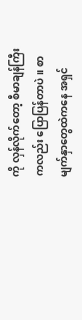ကို လှန်လိုက်တော့ စီမာချန်ကြီးကလည်း ပြောပြန်တာပဲ။ စာမျက်နှာတွေထဲကနေ အရှင်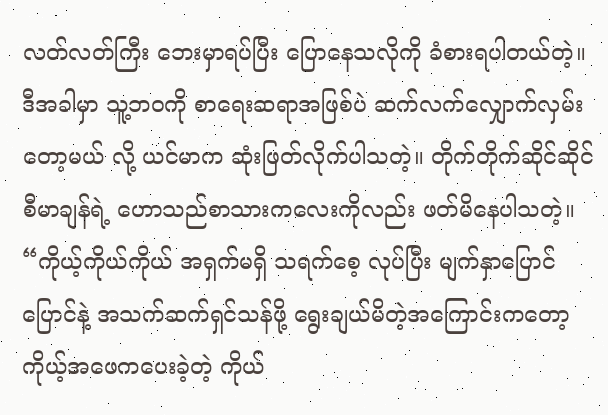လတ်လတ်ကြီး ဘေးမှာရပ်ပြီး ပြောနေသလိုကို ခံစားရပါတယ်တဲ့။ ဒီအခါမှာ သူ့ဘဝကို စာရေးဆရာအဖြစ်ပဲ ဆက်လက်လျှောက်လှမ်းတော့မယ် လို့ ယင်မာက ဆုံးဖြတ်လိုက်ပါသတဲ့။ တိုက်တိုက်ဆိုင်ဆိုင် စီမာချန်ရဲ့ ဟောသည်စာသားကလေးကိုလည်း ဖတ်မိနေပါသတဲ့။ “ကိုယ့်ကိုယ်ကိုယ် အရှက်မရှိ သရက်စေ့ လုပ်ပြီး မျက်နှာပြောင်ပြောင်နဲ့ အသက်ဆက်ရှင်သန်ဖို့ ရွေးချယ်မိတဲ့အကြောင်းကတော့ ကိုယ့်အဖေကပေးခဲ့တဲ့ ကိုယ်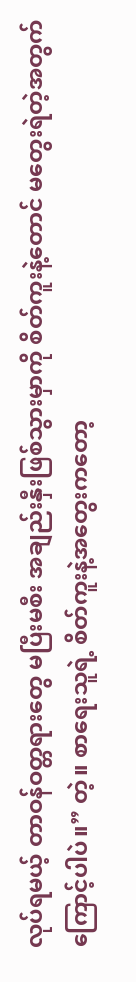လုပ်ရမယ့် တာဝန်ဝတ္တရားတွေ မပြီးမစီး အချည်းနှီးဖြစ်သွားမှာကို စိတ်ကူးနဲ့တောင် မတွေးရဲတဲ့အတွက်ကြောင့်ပါပဲ။” တဲ့။ စာရေးသူရဲ့ စိတ်ကူးနဲ့အတွေးကတော့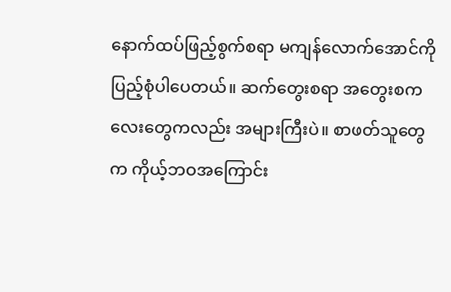နောက်ထပ်ဖြည့်စွက်စရာ မကျန်လောက်အောင်ကို ပြည့်စုံပါပေတယ်။ ဆက်တွေးစရာ အတွေးစကလေးတွေကလည်း အများကြီးပဲ။ စာဖတ်သူတွေက ကိုယ့်ဘဝအကြောင်း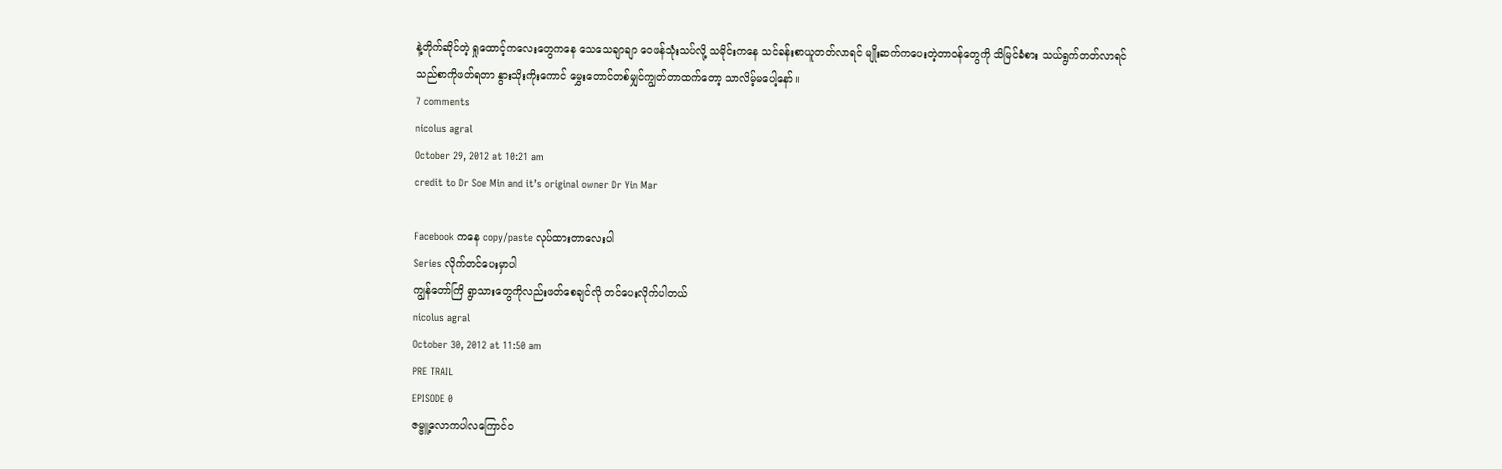နဲ့တိုက်ဆိုင်တဲ့ ရှုထောင့်ကလေးတွေကနေ သေသေချာချာ ဝေဖန်သုံးသပ်လို့ သမိုင်းကနေ သင်ခန်းစာယူတတ်လာရင် မျိုးဆက်ကပေးတဲ့တာဝန်တွေကို သိမြင်ခံစား သယ်ရွက်တတ်လာရင် သည်စာကိုဖတ်ရတာ နွားသိုးကိုးကောင် မွှေးတောင်တစ်မျှင်ကျွတ်တာထက်တော့ သာလိမ့်မပေါ့နော်။
7 comments
nicolus agral
October 29, 2012 at 10:21 am
credit to Dr Soe Min and it’s original owner Dr Yin Mar

Facebook ကနေ copy/paste လုပ်ထားတာလေးပါ
Series လိုက်တင်ပေးမှာပါ
ကျွန်တော်ကြိ ရွာသားတွေကိုလည်းဖတ်စေချင်လို တင်ပေးလိုက်ပါတယ်
nicolus agral
October 30, 2012 at 11:50 am
PRE TRAIL
EPISODE 0
ဇမ္ဗူ့လောကပါလကြောင်ဝ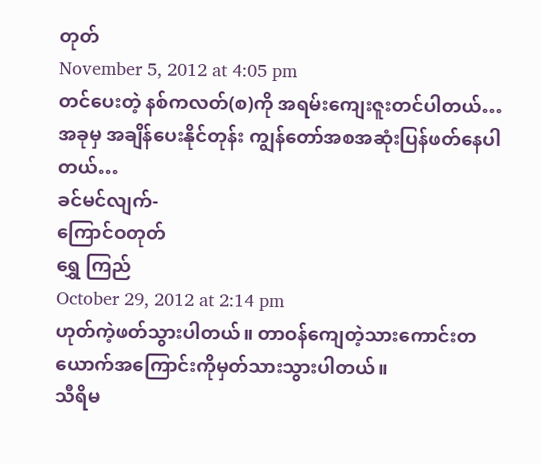တုတ်
November 5, 2012 at 4:05 pm
တင်ပေးတဲ့ နစ်ကလတ်(စ)ကို အရမ်းကျေးဇူးတင်ပါတယ်…
အခုမှ အချိန်ပေးနိုင်တုန်း ကျွန်တော်အစအဆုံးပြန်ဖတ်နေပါတယ်…
ခင်မင်လျက်-
ကြောင်ဝတုတ်
ရွှေ ကြည်
October 29, 2012 at 2:14 pm
ဟုတ်ကဲ့ဖတ်သွားပါတယ်။ တာဝန်ကျေတဲ့သားကောင်းတယောက်အကြောင်းကိုမှတ်သားသွားပါတယ်။
သီရိမ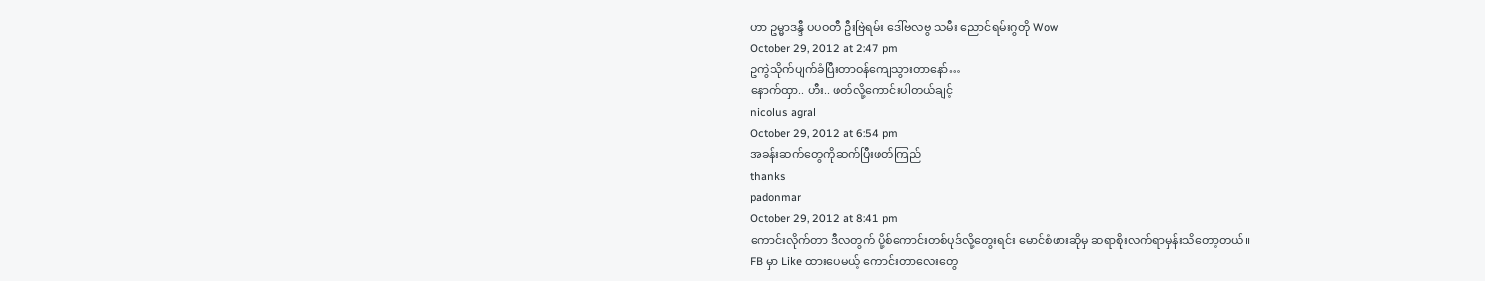ဟာ ဥမ္မာဒန္ဒီ ပပဝတီ ဦးဗြဲရမ်း ဒေါ်ဗလဗွ သမီး ညောင်ရမ်းဂွတို Wow
October 29, 2012 at 2:47 pm
ဥကွဲသိုက်ပျက်ခံပြီးတာဝန်ကျေသွားတာနော်…
နောက်ထှာ.. ဟီး.. ဖတ်လို့ကောင်းပါတယ်ချင့်
nicolus agral
October 29, 2012 at 6:54 pm
အခန်းဆက်တွေကိုဆက်ပြီးဖတ်ကြည်
thanks
padonmar
October 29, 2012 at 8:41 pm
ကောင်းလိုက်တာ ဒီလတွက် ပို့စ်ကောင်းတစ်ပုဒ်လို့တွေးရင်း မောင်စံဖားဆိုမှ ဆရာစိုးလက်ရာမှန်းသိတော့တယ်။
FB မှာ Like ထားပေမယ့် ကောင်းတာလေးတွေ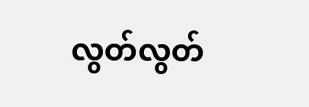လွတ်လွတ်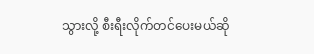သွားလို့ စီးရီးလိုက်တင်ပေးမယ်ဆို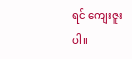ရင် ကျေးဇူးပါ။